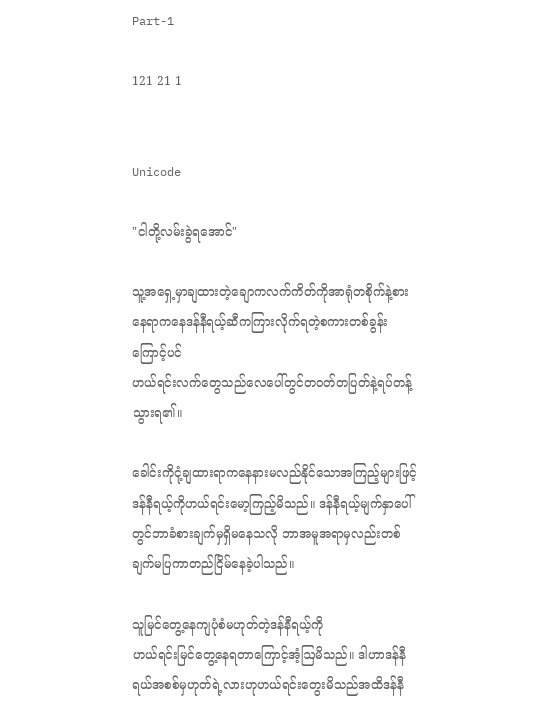Part-1

121 21 1


Unicode

"ငါတို့လမ်းခွဲရအောင်"

သူ့အရှေ့မှာချထားတဲ့ချောကလက်ကိတ်ကိုအာရုံတစိုက်နဲ့စားနေရာကနေဒန်နီရယ့်ဆီကကြားလိုက်ရတဲ့စကားတစ်ခွန်းကြောင့်ပင်
ဟယ်ရင်းလက်တွေသည်လေပေါ်တွင်တဝတ်တပြတ်နဲ့ရပ်တန့်သွားရ၏။

ခေါင်းကိုငုံ့ချထားရာကနေနားမလည်နိုင်သောအကြည့်များဖြင့်ဒန်နီရယ့်ကိုဟယ်ရင်းမော့ကြည့်မိသည်။ ဒန်နီရယ့်မျက်နှာပေါ်တွင်ဘာခံစားချက်မှရှိမနေသလို ဘာအမူအရာမှလည်းတစ်ချက်မပြကာတည်ငြိမ်နေခဲ့ပါသည်။

သူမြင်တွေ့နေကျပုံစံမဟုတ်တဲ့ဒန်နီရယ့်ကို
ဟယ်ရင်းမြင်တွေ့နေရတာကြောင့်အံ့ဩမိသည်။ ဒါဟာဒန်နီရယ်အစစ်မှဟုတ်ရဲ့လားဟုဟယ်ရင်းတွေးမိသည်အထိဒန်နီ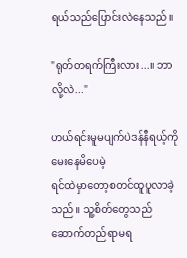ရယ်သည်ပြောင်းလဲနေသည်။

"ရုတ်တရက်ကြီးလား...။ ဘာလို့လဲ..."

ဟယ်ရင်းမူမပျက်ပဲဒန်နီရယ့်ကိုမေးနေမိပေမဲ့
ရင်ထဲမှာတော့စတင်ထူပူလာခဲ့သည်။ သူ့စိတ်တွေသည်ဆောက်တည်ရာမရ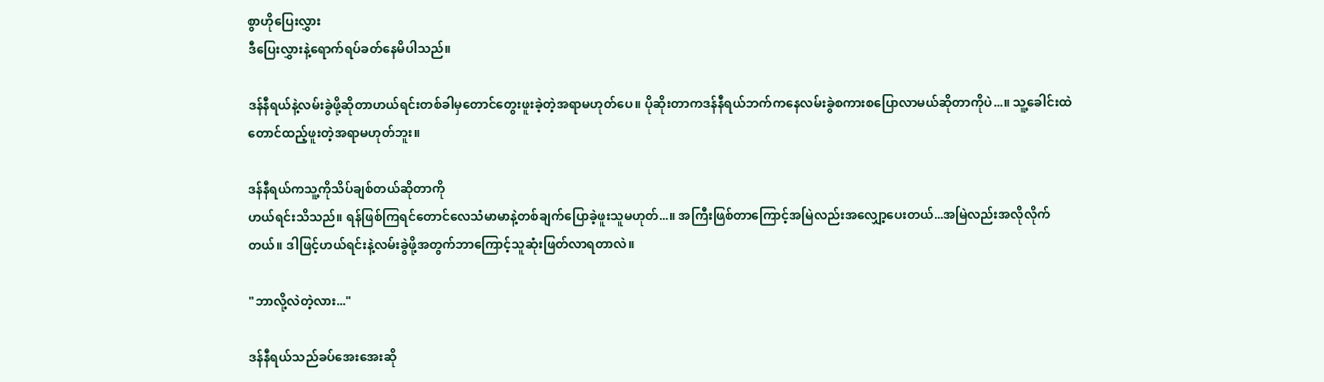စွာဟိုပြေးလွှား
ဒီပြေးလွှားနဲ့ရောက်ရပ်ခတ်နေမိပါသည်။

ဒန်နီရယ်နဲ့လမ်းခွဲဖို့ဆိုတာဟယ်ရင်းတစ်ခါမှတောင်တွေးဖူးခဲ့တဲ့အရာမဟုတ်ပေ။ ပိုဆိုးတာကဒန်နီရယ်ဘက်ကနေလမ်းခွဲစကားစပြောလာမယ်ဆိုတာကိုပဲ...။ သူ့ခေါင်းထဲတောင်ထည့်ဖူးတဲ့အရာမဟုတ်ဘူး။

ဒန်နီရယ်ကသူ့ကိုသိပ်ချစ်တယ်ဆိုတာကို
ဟယ်ရင်းသိသည်။ ရန်ဖြစ်ကြရင်တောင်လေသံမာမာနဲ့တစ်ချက်ပြောခဲ့ဖူးသူမဟုတ်...။ အကြီးဖြစ်တာကြောင့်အမြဲလည်းအလျှော့ပေးတယ်...အမြဲလည်းအလိုလိုက်တယ်။ ဒါဖြင့်ဟယ်ရင်းနဲ့လမ်းခွဲဖို့အတွက်ဘာ‌ကြောင့်သူဆုံးဖြတ်လာရတာလဲ။

"ဘာလို့လဲတဲ့လား..."

ဒန်နီရယ်သည်ခပ်အေးအေးဆို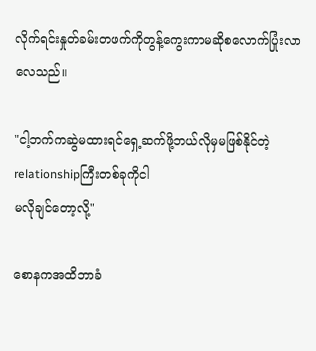လိုက်ရင်းနှုတ်ခမ်းတဖက်ကိုတွန့်ကွေးကာမဆိုစလောက်ပြုံးလာလေသည်။

"ငါ့ဘက်ကဆွဲမထားရင်ရှေ့ဆက်ဖို့ဘယ်လိုမှမဖြစ်နိုင်တဲ့relationshipကြီးတစ်ခုကိုငါ
မလိုချင်တော့လို့"

စောနကအထိဘာခံ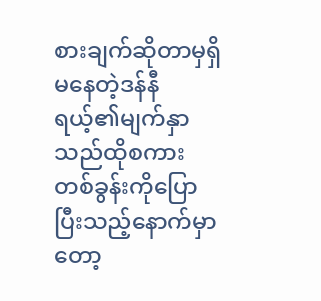စားချက်ဆိုတာမှရှိမနေတဲ့ဒန်နီရယ့်၏မျက်နှာသည်ထိုစကားတစ်ခွန်းကိုပြောပြီးသည့်နောက်မှာတော့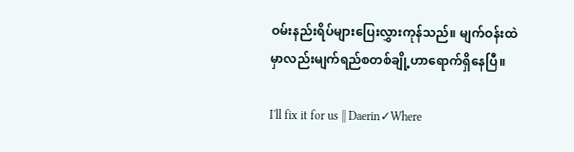ဝမ်းနည်းရိပ်များပြေးလွှားကုန်သည်။ မျက်ဝန်းထဲမှာလည်းမျက်ရည်စတစ်ချို့ဟာရောက်ရှိနေပြီ။

I'll fix it for us || Daerin✓Where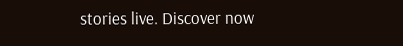stories live. Discover now